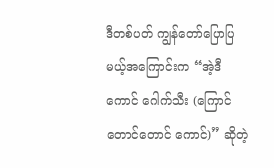ဒီတစ်ပတ် ကျွန်တော်ပြောပြမယ့်အကြောင်းက “အဲ့ဒီကောင် ဂေါက်သီး (ကြောင်တောင်တောင် ကောင်)” ဆိုတဲ့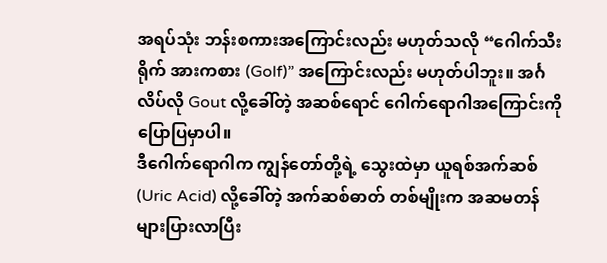အရပ်သုံး ဘန်းစကားအကြောင်းလည်း မဟုတ်သလို “ဂေါက်သီးရိုက် အားကစား (Golf)” အကြောင်းလည်း မဟုတ်ပါဘူး။ အင်္ဂလိပ်လို Gout လို့ခေါ်တဲ့ အဆစ်ရောင် ဂေါက်ရောဂါအကြောင်းကို ပြောပြမှာပါ။
ဒီဂေါက်ရောဂါက ကျွန်တော်တို့ရဲ့ သွေးထဲမှာ ယူရစ်အက်ဆစ် (Uric Acid) လို့ခေါ်တဲ့ အက်ဆစ်ဓာတ် တစ်မျိုးက အဆမတန် များပြားလာပြီး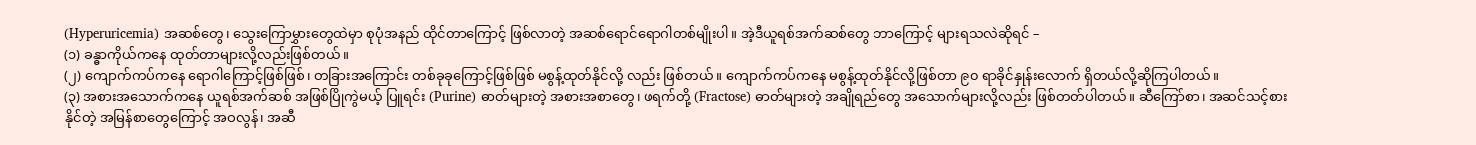(Hyperuricemia) အဆစ်တွေ၊ သွေးကြောမွှားတွေထဲမှာ စုပုံအနည် ထိုင်တာကြောင့် ဖြစ်လာတဲ့ အဆစ်ရောင်ရောဂါတစ်မျိုးပါ။ အဲ့ဒီယူရစ်အက်ဆစ်တွေ ဘာကြောင့် များရသလဲဆိုရင် –
(၁) ခန္ဓာကိုယ်ကနေ ထုတ်တာများလို့လည်းဖြစ်တယ်။
(၂) ကျောက်ကပ်ကနေ ရောဂါကြောင့်ဖြစ်ဖြစ်၊ တခြားအကြောင်း တစ်ခုခုကြောင့်ဖြစ်ဖြစ် မစွန့်ထုတ်နိုင်လို့ လည်း ဖြစ်တယ်။ ကျောက်ကပ်ကနေ မစွန့်ထုတ်နိုင်လို့ဖြစ်တာ ၉၀ ရာခိုင်နှုန်းလောက် ရှိတယ်လို့ဆိုကြပါတယ်။
(၃) အစားအသောက်ကနေ ယူရစ်အက်ဆစ် အဖြစ်ပြိုကွဲမယ့် ပြူရင်း (Purine) ဓာတ်များတဲ့ အစားအစာတွေ၊ ဖရက်တို့ (Fractose) ဓာတ်များတဲ့ အချိုရည်တွေ အသောက်များလို့လည်း ဖြစ်တတ်ပါတယ်။ ဆီကြော်စာ၊ အဆင်သင့်စားနိုင်တဲ့ အမြန်စာတွေကြောင့် အဝလွန်၊ အဆီ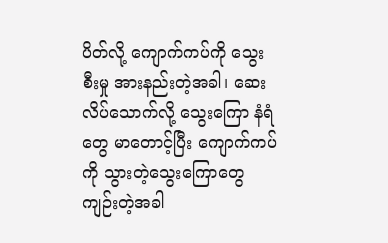ပိတ်လို့ ကျောက်ကပ်ကို သွေးစီးမှု အားနည်းတဲ့အခါ၊ ဆေးလိပ်သောက်လို့ သွေးကြော နံရံတွေ မာတောင့်ပြီး ကျောက်ကပ်ကို သွားတဲ့သွေးကြောတွေ ကျဉ်းတဲ့အခါ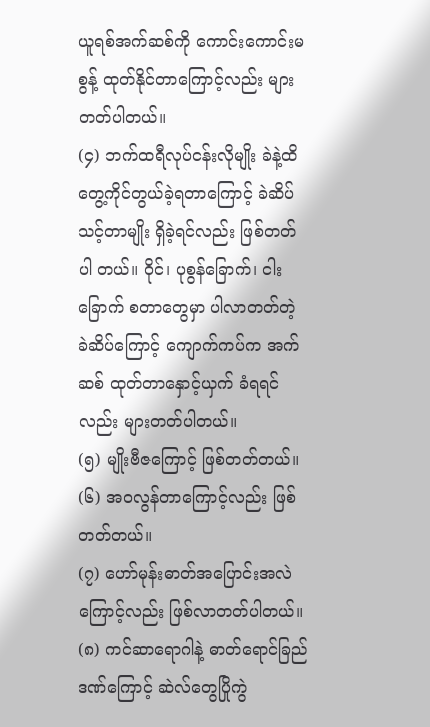ယူရစ်အက်ဆစ်ကို ကောင်းကောင်းမစွန့် ထုတ်နိုင်တာကြောင့်လည်း များတတ်ပါတယ်။
(၄) ဘက်ထရီလုပ်ငန်းလိုမျိုး ခဲနဲ့ထိတွေ့ကိုင်တွယ်ခဲ့ရတာကြောင့် ခဲဆိပ်သင့်တာမျိုး ရှိခဲ့ရင်လည်း ဖြစ်တတ်ပါ တယ်။ ဝိုင်၊ ပုစွန်ခြောက်၊ ငါးခြောက် စတာတွေမှာ ပါလာတတ်တဲ့ ခဲဆိပ်ကြောင့် ကျောက်ကပ်က အက်ဆစ် ထုတ်တာနှောင့်ယှက် ခံရရင်လည်း များတတ်ပါတယ်။
(၅) မျိုးဗီဇကြောင့် ဖြစ်တတ်တယ်။
(၆) အဝလွန်တာကြောင့်လည်း ဖြစ်တတ်တယ်။
(၇) ဟော်မုန်းဓာတ်အပြောင်းအလဲ ကြောင့်လည်း ဖြစ်လာတတ်ပါတယ်။
(၈) ကင်ဆာရောဂါနဲ့ ဓာတ်ရောင်ခြည်ဒဏ်ကြောင့် ဆဲလ်တွေပြိုကွဲ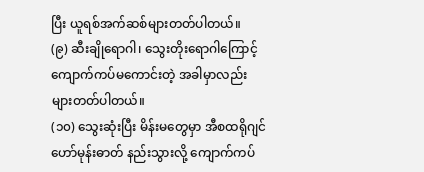ပြီး ယူရစ်အက်ဆစ်များတတ်ပါတယ်။
(၉) ဆီးချိုရောဂါ၊ သွေးတိုးရောဂါကြောင့် ကျောက်ကပ်မကောင်းတဲ့ အခါမှာလည်း များတတ်ပါတယ်။
(၁၀) သွေးဆုံးပြီး မိန်းမတွေမှာ အီစထရိုဂျင်ဟော်မုန်းဓာတ် နည်းသွားလို့ ကျောက်ကပ်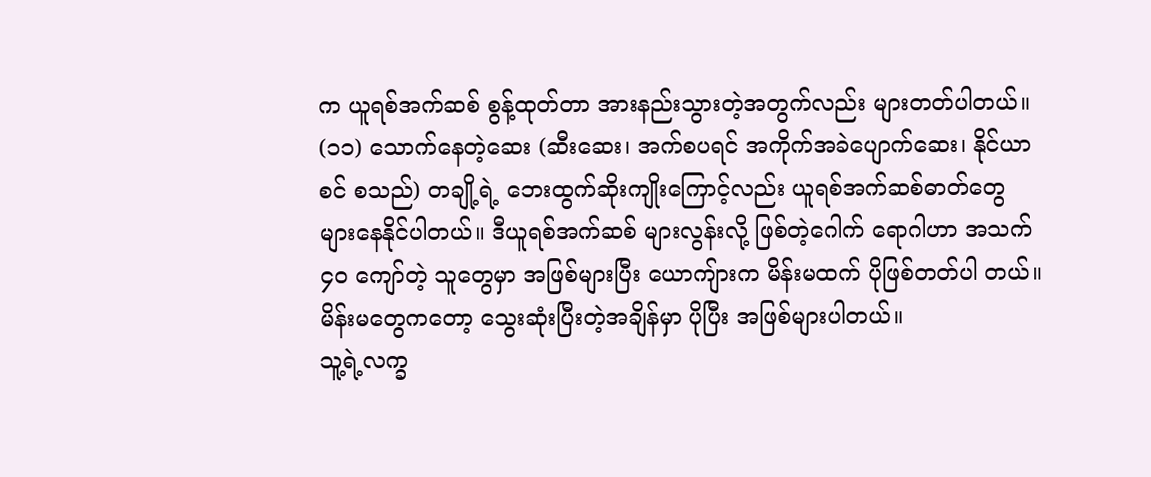က ယူရစ်အက်ဆစ် စွန့်ထုတ်တာ အားနည်းသွားတဲ့အတွက်လည်း များတတ်ပါတယ်။
(၁၁) သောက်နေတဲ့ဆေး (ဆီးဆေး၊ အက်စပရင် အကိုက်အခဲပျောက်ဆေး၊ နိုင်ယာစင် စသည်) တချို့ရဲ့ ဘေးထွက်ဆိုးကျိုးကြောင့်လည်း ယူရစ်အက်ဆစ်ဓာတ်တွေ များနေနိုင်ပါတယ်။ ဒီယူရစ်အက်ဆစ် များလွန်းလို့ ဖြစ်တဲ့ဂေါက် ရောဂါဟာ အသက် ၄၀ ကျော်တဲ့ သူတွေမှာ အဖြစ်များပြီး ယောကျ်ားက မိန်းမထက် ပိုဖြစ်တတ်ပါ တယ်။ မိန်းမတွေကတော့ သွေးဆုံးပြီးတဲ့အချိန်မှာ ပိုပြီး အဖြစ်များပါတယ်။
သူ့ရဲ့လက္ခ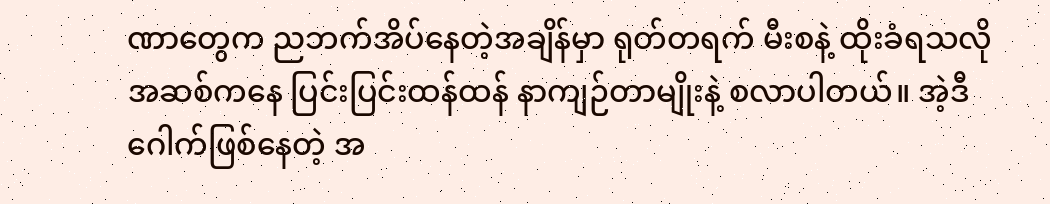ဏာတွေက ညဘက်အိပ်နေတဲ့အချိန်မှာ ရုတ်တရက် မီးစနဲ့ ထိုးခံရသလို အဆစ်ကနေ ပြင်းပြင်းထန်ထန် နာကျဉ်တာမျိုးနဲ့ စလာပါတယ်။ အဲ့ဒီ ဂေါက်ဖြစ်နေတဲ့ အ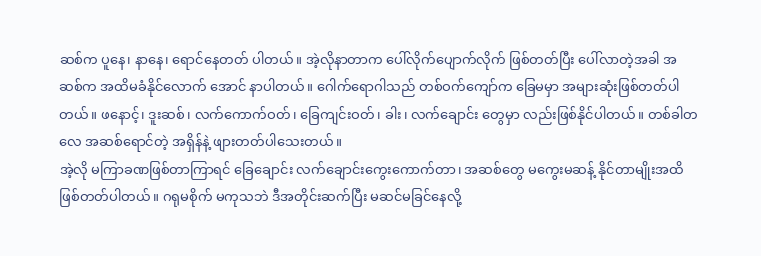ဆစ်က ပူနေ၊ နာနေ၊ ရောင်နေတတ် ပါတယ်။ အဲ့လိုနာတာက ပေါ်လိုက်ပျောက်လိုက် ဖြစ်တတ်ပြီး ပေါ်လာတဲ့အခါ အဆစ်က အထိမခံနိုင်လောက် အောင် နာပါတယ်။ ဂေါက်ရောဂါသည် တစ်ဝက်ကျော်က ခြေမမှာ အများဆုံးဖြစ်တတ်ပါတယ်။ ဖနောင့်၊ ဒူးဆစ်၊ လက်ကောက်ဝတ်၊ ခြေကျင်းဝတ်၊ ခါး၊ လက်ချောင်း တွေမှာ လည်းဖြစ်နိုင်ပါတယ်။ တစ်ခါတလေ အဆစ်ရောင်တဲ့ အရှိန်နဲ့ ဖျားတတ်ပါသေးတယ်။
အဲ့လို မကြာခဏဖြစ်တာကြာရင် ခြေချောင်း လက်ချောင်းကွေးကောက်တာ၊ အဆစ်တွေ မကွေးမဆန့် နိုင်တာမျိုးအထိ ဖြစ်တတ်ပါတယ်။ ဂရုမစိုက် မကုသဘဲ ဒီအတိုင်းဆက်ပြီး မဆင်မခြင်နေလို့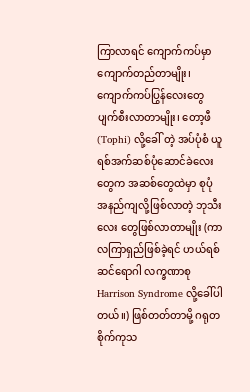ကြာလာရင် ကျောက်ကပ်မှာ ကျောက်တည်တာမျိုး၊ ကျောက်ကပ်ပြွန်လေးတွေ ပျက်စီးလာတာမျိုး၊ တော့ဖီ (Tophi) လို့ခေါ် တဲ့ အပ်ပုံစံ ယူရစ်အက်ဆစ်ပုံဆောင်ခဲလေးတွေက အဆစ်တွေထဲမှာ စုပုံအနည်ကျလို့ဖြစ်လာတဲ့ ဘုသီးလေး တွေဖြစ်လာတာမျိုး (ကာလကြာရှည်ဖြစ်ခဲ့ရင် ဟယ်ရစ်ဆင်ရောဂါ လက္ခဏာစု Harrison Syndrome လို့ခေါ်ပါ တယ်။) ဖြစ်တတ်တာမို့ ဂရုတစိုက်ကုသ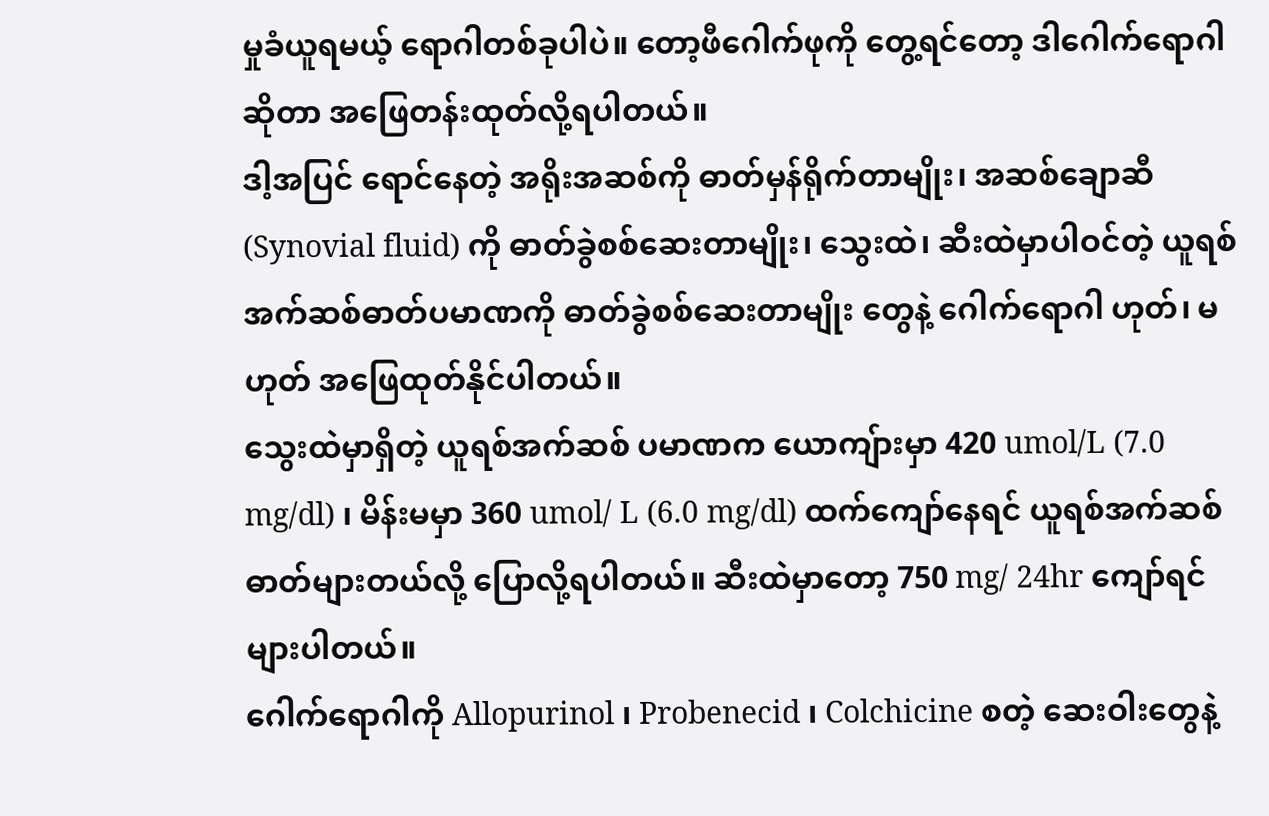မှုခံယူရမယ့် ရောဂါတစ်ခုပါပဲ။ တော့ဖီဂေါက်ဖုကို တွေ့ရင်တော့ ဒါဂေါက်ရောဂါဆိုတာ အဖြေတန်းထုတ်လို့ရပါတယ်။
ဒါ့အပြင် ရောင်နေတဲ့ အရိုးအဆစ်ကို ဓာတ်မှန်ရိုက်တာမျိုး၊ အဆစ်ချောဆီ (Synovial fluid) ကို ဓာတ်ခွဲစစ်ဆေးတာမျိုး၊ သွေးထဲ၊ ဆီးထဲမှာပါဝင်တဲ့ ယူရစ်အက်ဆစ်ဓာတ်ပမာဏကို ဓာတ်ခွဲစစ်ဆေးတာမျိုး တွေနဲ့ ဂေါက်ရောဂါ ဟုတ်၊ မဟုတ် အဖြေထုတ်နိုင်ပါတယ်။
သွေးထဲမှာရှိတဲ့ ယူရစ်အက်ဆစ် ပမာဏက ယောကျ်ားမှာ 420 umol/L (7.0 mg/dl) ၊ မိန်းမမှာ 360 umol/ L (6.0 mg/dl) ထက်ကျော်နေရင် ယူရစ်အက်ဆစ်ဓာတ်များတယ်လို့ ပြောလို့ရပါတယ်။ ဆီးထဲမှာတော့ 750 mg/ 24hr ကျော်ရင် များပါတယ်။
ဂေါက်ရောဂါကို Allopurinol ၊ Probenecid ၊ Colchicine စတဲ့ ဆေးဝါးတွေနဲ့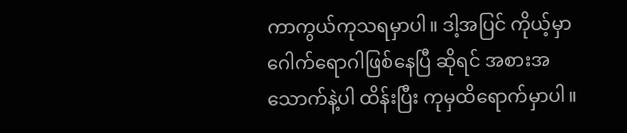ကာကွယ်ကုသရမှာပါ။ ဒါ့အပြင် ကိုယ့်မှာ ဂေါက်ရောဂါဖြစ်နေပြီ ဆိုရင် အစားအသောက်နဲ့ပါ ထိန်းပြီး ကုမှထိရောက်မှာပါ။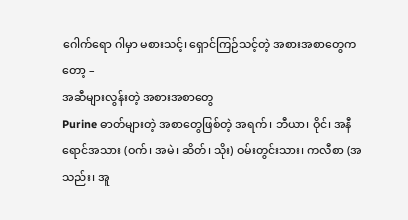ဂေါက်ရော ဂါမှာ မစားသင့်၊ ရှောင်ကြဉ်သင့်တဲ့ အစားအစာတွေကတော့ –
အဆီများလွန်းတဲ့ အစားအစာတွေ
Purine ဓာတ်များတဲ့ အစာတွေဖြစ်တဲ့ အရက်၊ ဘီယာ၊ ဝိုင်၊ အနီရောင်အသား (ဝက်၊ အမဲ၊ ဆိတ်၊ သိုး) ဝမ်းတွင်းသား၊ ကလီစာ (အသည်း၊ အူ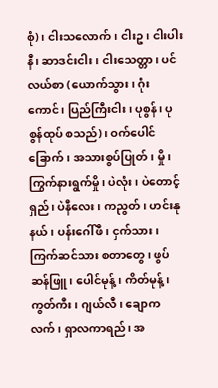စုံ)၊ ငါးသလောက်၊ ငါးဥ၊ ငါးပါးနီ၊ ဆာဒင်းငါး၊ ငါးသေတ္တာ၊ ပင်လယ်စာ (ယောက်သွား၊ ဂုံးကောင်၊ ပြည်ကြီးငါး၊ ပုစွန်၊ ပုစွန်ထုပ် စသည်)၊ ဝက်ပေါင်ခြောက်၊ အသားစွပ်ပြုတ်၊ မှို၊ ကြွက်နားရွက်မှို၊ ပဲလုံး၊ ပဲတောင့်ရှည်၊ ပဲနီလေး၊ ကညွတ်၊ ဟင်းနုနယ်၊ ပန်းဂေါ်ဖီ၊ ငှက်သား၊ ကြက်ဆင်သား စတာတွေ၊ ဖွပ်ဆန်ဖြူ၊ ပေါင်မုန့်၊ ကိတ်မုန့်၊ ကွတ်ကီး၊ ဂျယ်လီ၊ ချောကလက်၊ ရှာလကာရည်၊ အ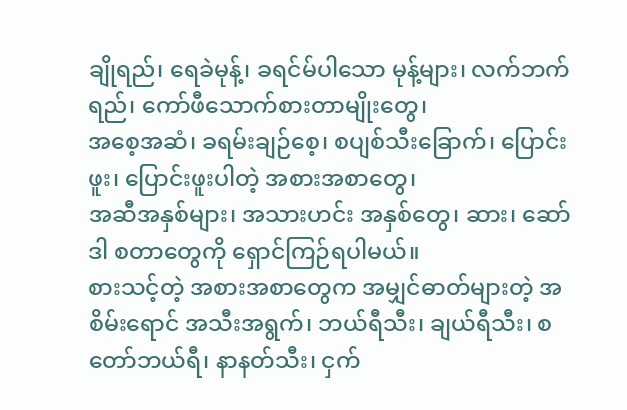ချိုရည်၊ ရေခဲမုန့်၊ ခရင်မ်ပါသော မုန့်များ၊ လက်ဘက်ရည်၊ ကော်ဖီသောက်စားတာမျိုးတွေ၊
အစေ့အဆံ၊ ခရမ်းချဉ်စေ့၊ စပျစ်သီးခြောက်၊ ပြောင်းဖူး၊ ပြောင်းဖူးပါတဲ့ အစားအစာတွေ၊
အဆီအနှစ်များ၊ အသားဟင်း အနှစ်တွေ၊ ဆား၊ ဆော်ဒါ စတာတွေကို ရှောင်ကြဉ်ရပါမယ်။
စားသင့်တဲ့ အစားအစာတွေက အမျှင်ဓာတ်များတဲ့ အစိမ်းရောင် အသီးအရွက်၊ ဘယ်ရီသီး၊ ချယ်ရီသီး၊ စတော်ဘယ်ရီ၊ နာနတ်သီး၊ ငှက်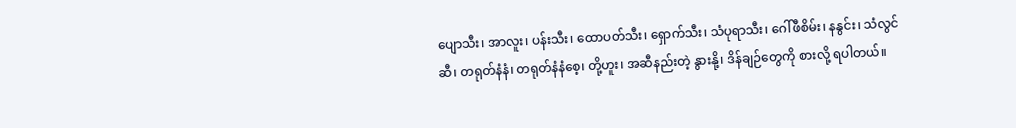ပျောသီး၊ အာလူး၊ ပန်းသီး၊ ထောပတ်သီး၊ ရှောက်သီး၊ သံပုရာသီး၊ ဂေါ်ဖီစိမ်း၊ နနွင်း၊ သံလွင်ဆီ၊ တရုတ်နံနံ၊ တရုတ်နံနံစေ့၊ တို့ဟူး၊ အဆီနည်းတဲ့ နွားနို့၊ ဒိန်ချဉ်တွေကို စားလို့ ရပါတယ်။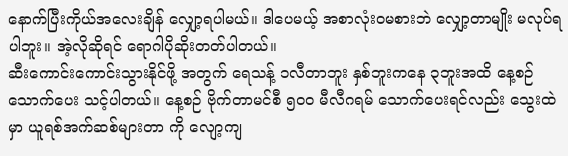နောက်ပြီးကိုယ်အလေးချိန် လျှော့ရပါမယ်။ ဒါပေမယ့် အစာလုံးဝမစားဘဲ လျှော့တာမျိုး မလုပ်ရ ပါဘူး။ အဲ့လိုဆိုရင် ရောဂါပိုဆိုးတတ်ပါတယ်။
ဆီးကောင်းကောင်းသွားနိုင်ဖို့ အတွက် ရေသန့် ၁လီတာဘူး နှစ်ဘူးကနေ ၃ဘူးအထိ နေ့စဉ်သောက်ပေး သင့်ပါတယ်။ နေ့စဉ် ဗိုက်တာမင်စီ ၅၀၀ မီလီဂရမ် သောက်ပေးရင်လည်း သွေးထဲမှာ ယူရစ်အက်ဆစ်များတာ ကို လျော့ကျ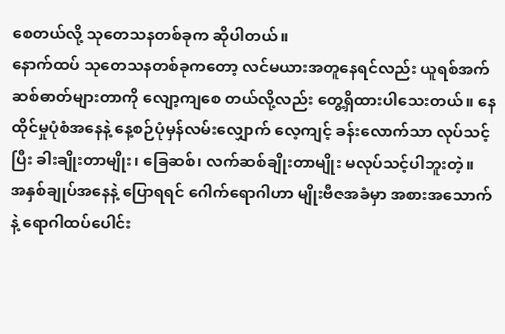စေတယ်လို့ သုတေသနတစ်ခုက ဆိုပါတယ်။
နောက်ထပ် သုတေသနတစ်ခုကတော့ လင်မယားအတူနေရင်လည်း ယူရစ်အက်ဆစ်ဓာတ်များတာကို လျော့ကျစေ တယ်လို့လည်း တွေ့ရှိထားပါသေးတယ်။ နေထိုင်မှုပုံစံအနေနဲ့ နေ့စဉ်ပုံမှန်လမ်းလျှောက် လေ့ကျင့် ခန်းလောက်သာ လုပ်သင့်ပြီး ခါးချိုးတာမျိုး၊ ခြေဆစ်၊ လက်ဆစ်ချိုးတာမျိုး မလုပ်သင့်ပါဘူးတဲ့။
အနှစ်ချုပ်အနေနဲ့ ပြောရရင် ဂေါက်ရောဂါဟာ မျိုးဗီဇအခံမှာ အစားအသောက်နဲ့ ရောဂါထပ်ပေါင်း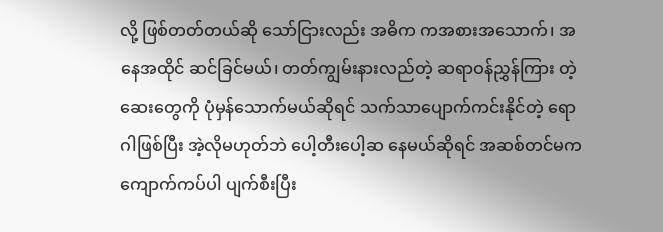လို့ ဖြစ်တတ်တယ်ဆို သော်ငြားလည်း အဓိက ကအစားအသောက်၊ အနေအထိုင် ဆင်ခြင်မယ်၊ တတ်ကျွမ်းနားလည်တဲ့ ဆရာဝန်ညွှန်ကြား တဲ့ဆေးတွေကို ပုံမှန်သောက်မယ်ဆိုရင် သက်သာပျောက်ကင်းနိုင်တဲ့ ရောဂါဖြစ်ပြီး အဲ့လိုမဟုတ်ဘဲ ပေါ့တီးပေါ့ဆ နေမယ်ဆိုရင် အဆစ်တင်မက ကျောက်ကပ်ပါ ပျက်စီးပြီး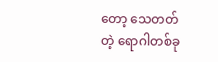တော့ သေတတ်တဲ့ ရောဂါတစ်ခု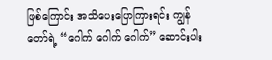ဖြစ်ကြောင်း အသိပေးပြောကြားရင်း ကျွန်တော်ရဲ့ “ဂေါက် ဂေါက် ဂေါက်” ဆောင်းပါး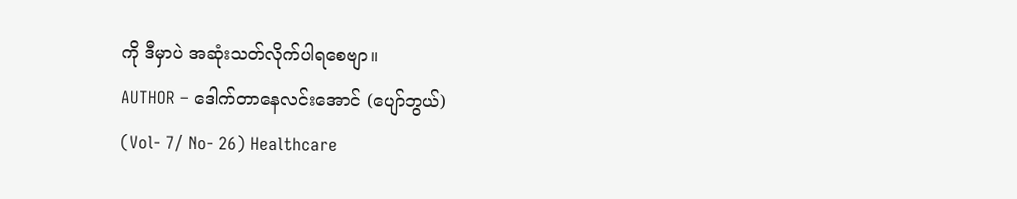ကို ဒီမှာပဲ အဆုံးသတ်လိုက်ပါရစေဗျာ။
AUTHOR – ဒေါက်တာနေလင်းအောင် (ပျော်ဘွယ်)
(Vol- 7/ No- 26) Healthcare